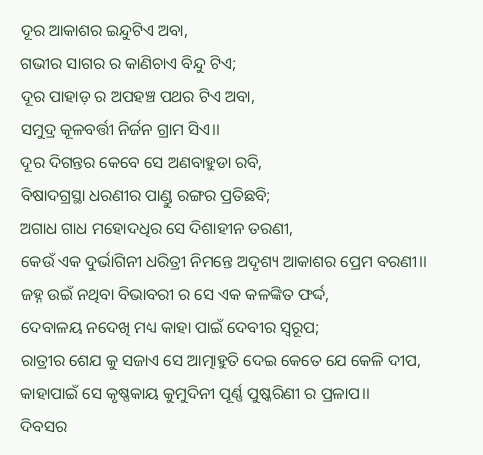ଦୂର ଆକାଶର ଇନ୍ଦୁଟିଏ ଅବା,
ଗଭୀର ସାଗର ର କାଣିଚାଏ ବିନ୍ଦୁ ଟିଏ;
ଦୂର ପାହାଡ଼ ର ଅପହଞ୍ଚ ପଥର ଟିଏ ଅବା,
ସମୁଦ୍ର କୂଳବର୍ତ୍ତୀ ନିର୍ଜନ ଗ୍ରାମ ସିଏ।।
ଦୂର ଦିଗନ୍ତର କେବେ ସେ ଅଣବାହୁଡା ରବି,
ବିଷାଦଗ୍ରସ୍ଥା ଧରଣୀର ପାଣ୍ଡୁ ରଙ୍ଗର ପ୍ରତିଛବି;
ଅଗାଧ ଗାଧ ମହୋଦଧିର ସେ ଦିଶାହୀନ ତରଣୀ,
କେଉଁ ଏକ ଦୁର୍ଭାଗିନୀ ଧରିତ୍ରୀ ନିମନ୍ତେ ଅଦୃଶ୍ୟ ଆକାଶର ପ୍ରେମ ବରଣୀ।।
ଜହ୍ନ ଉଇଁ ନଥିବା ବିଭାବରୀ ର ସେ ଏକ କଳଙ୍କିତ ଫର୍ଦ୍ଦ,
ଦେବାଳୟ ନଦେଖି ମଧ୍ୟ କାହା ପାଇଁ ଦେବୀର ସ୍ୱରୂପ;
ରାତ୍ରୀର ଶେଯ କୁ ସଜାଏ ସେ ଆତ୍ମାହୁତି ଦେଇ କେତେ ଯେ କେଳି ଦୀପ,
କାହାପାଇଁ ସେ କୃଷ୍ଣକାୟ କୁମୁଦିନୀ ପୂର୍ଣ୍ଣ ପୁଷ୍କରିଣୀ ର ପ୍ରଳାପ।।
ଦିବସର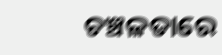ଚଞ୍ଚଳତାରେ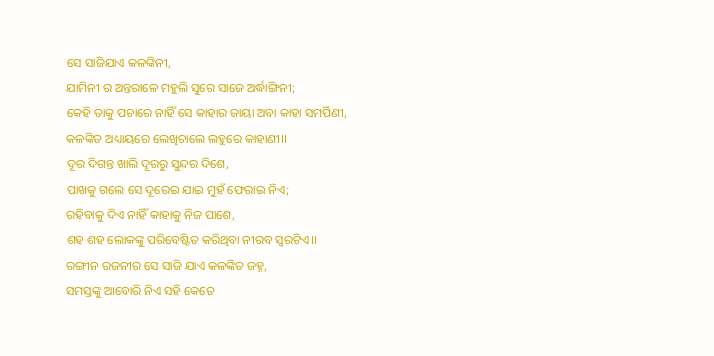ସେ ସାଜିଯାଏ କଳଙ୍କିନୀ,
ଯାମିନୀ ର ଅନ୍ତରାଳେ ମହୁଲି ସୁରେ ସାଜେ ଅର୍ଦ୍ଧାଙ୍ଗିନୀ;
କେହି ତାକୁ ପଚାରେ ନାହିଁ ସେ କାହାର ଜାୟା ଅବା କାହା ସମର୍ପିଣୀ,
କଳଙ୍କିତ ଅଧ୍ୟାୟରେ ଲେଖିଚାଲେ ଲହୁରେ କାହାଣୀ।।
ଦୂର ଦିଗନ୍ତ ଖାଲି ଦୂରରୁ ସୁନ୍ଦର ଦିଶେ,
ପାଖକୁ ଗଲେ ସେ ଦୂରେଇ ଯାଇ ମୁହଁ ଫେରାଇ ନିଏ;
ରହିବାକୁ ଦିଏ ନାହିଁ କାହାକୁ ନିଜ ପାଶେ,
ଶହ ଶହ ଲୋକଙ୍କୁ ପରିବେଷ୍ଟିତ କରିଥିବା ନୀରବ ସ୍ୱରଟିଏ।।
ରଙ୍ଗୀନ ରଜନୀର ସେ ସାଜି ଯାଏ କଳଙ୍କିତ ଜହ୍ନ,
ସମସ୍ତଙ୍କୁ ଆବୋରି ନିଏ ସହି କେତେ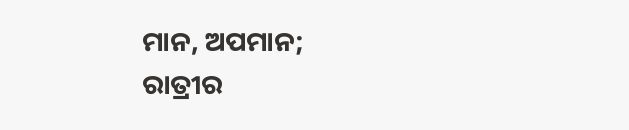ମାନ, ଅପମାନ;
ରାତ୍ରୀର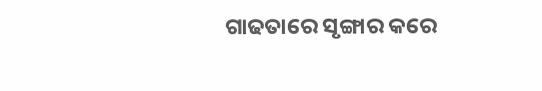ଗାଢତାରେ ସୃଙ୍ଗାର କରେ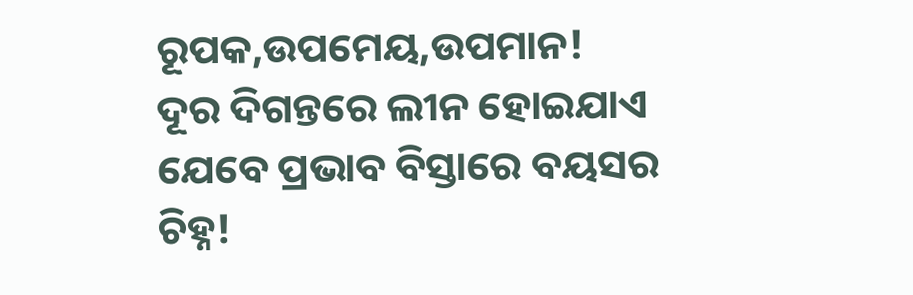ରୂପକ,ଉପମେୟ,ଉପମାନ!
ଦୂର ଦିଗନ୍ତରେ ଲୀନ ହୋଇଯାଏ ଯେବେ ପ୍ରଭାବ ବିସ୍ତାରେ ବୟସର ଚିହ୍ନ!